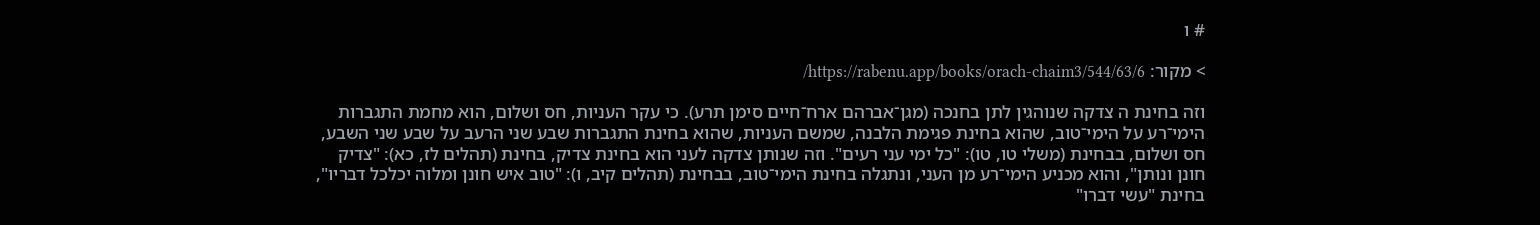# ו

> מקור: https://rabenu.app/books/orach-chaim3/544/63/6/

וזה בחינת ה צדקה שנוהגין לתן בחנכה (מגן־אברהם ארח־חיים סימן תרע). כי עקר העניות, חס ושלום, הוא מחמת התגברות הימי־רע על הימי־טוב, שהוא בחינת פגימת הלבנה, שמשם העניות, שהוא בחינת התגברות שבע שני הרעב על שבע שני השבע, חס ושלום, בבחינת (משלי טו, טו): "כל ימי עני רעים". וזה שנותן צדקה לעני הוא בחינת צדיק, בחינת (תהלים לז, כא): "צדיק חונן ונותן", והוא מכניע הימי־רע מן העני, ונתגלה בחינת הימי־טוב, בבחינת (תהלים קיב, ו): "טוב איש חונן ומלוה יכלכל דבריו", בחינת "עשי דברו"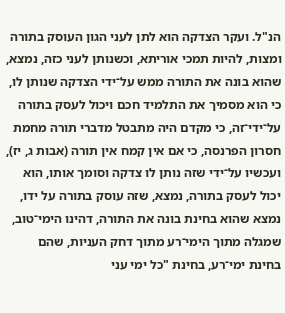הנ"ל. ועקר הצדקה הוא לתן לעני הגון העוסק בתורה ומצות, להיות תמכי אוריתא, וכשנותן לעני כזה, נמצא, שהוא בונה את התורה ממש על־ידי הצדקה שנותן לו, כי הוא מסמיך את התלמיד חכם ויכול לעסק בתורה על־ידי־זה, כי מקדם היה מתבטל מדברי תורה מחמת חסרון הפרנסה, כי אם אין קמח אין תורה (אבות ג, יז), ועכשיו על־ידי שזה נותן לו צדקה וסומך אותו, הוא יכול לעסק בתורה, נמצא, שזה עוסק בתורה על ידו, נמצא שהוא בחינת בונה את התורה, דהינו הימי־טוב, שמגלה מתוך הימי־רע מתוך דחק העניות, שהם בחינת ימי־רע, בחינת "כל ימי עני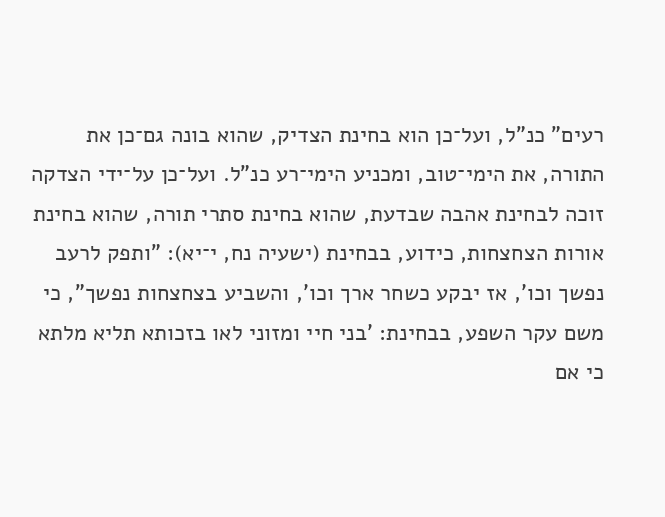רעים" כנ"ל, ועל־כן הוא בחינת הצדיק, שהוא בונה גם־כן את התורה, את הימי־טוב, ומכניע הימי־רע כנ"ל. ועל־כן על־ידי הצדקה זוכה לבחינת אהבה שבדעת, שהוא בחינת סתרי תורה, שהוא בחינת אורות הצחצחות, כידוע, בבחינת (ישעיה נח, י־יא): "ותפק לרעב נפשך וכו', אז יבקע כשחר ארך וכו', והשביע בצחצחות נפשך", כי משם עקר השפע, בבחינת: 'בני חיי ומזוני לאו בזכותא תליא מלתא כי אם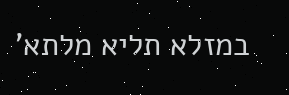במזלא תליא מלתא'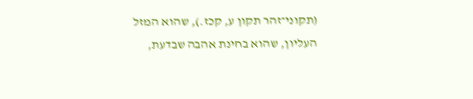(תקוני־זהר תקון ע, קכז.), שהוא המזל העליון, שהוא בחינת אהבה שבדעת,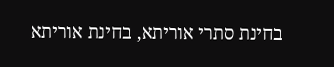בחינת סתרי אוריתא, בחינת אוריתא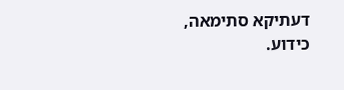דעתיקא סתימאה, כידוע.